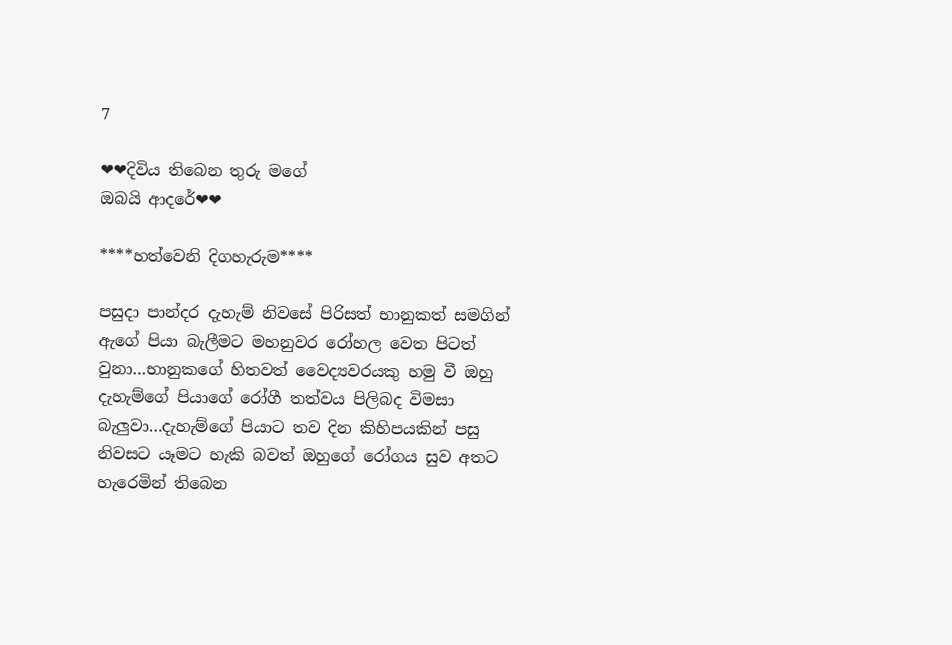7

❤❤දිවිය තිබෙන තුරු මගේ
ඔබයි ආදරේ❤❤

****හත්වෙනි දිගහැරුම****

පසුදා පාන්දර දැහැම් නිවසේ පිරිසත් භානුකත් සමගින් ඇගේ පියා බැලීමට මහනුවර රෝහල වෙත පිටත් වුනා…භානුකගේ හිතවත් වෛද්‍යවරයකු හමු වී ඔහු දැහැම්ගේ පියාගේ රෝගී තත්වය පිලිබද විමසා බැලුවා…දැහැම්ගේ පියාට තව දින කිහිපයකින් පසු නිවසට යෑමට හැකි බවත් ඔහුගේ රෝගය සුව අතට හැරෙමින් තිබෙන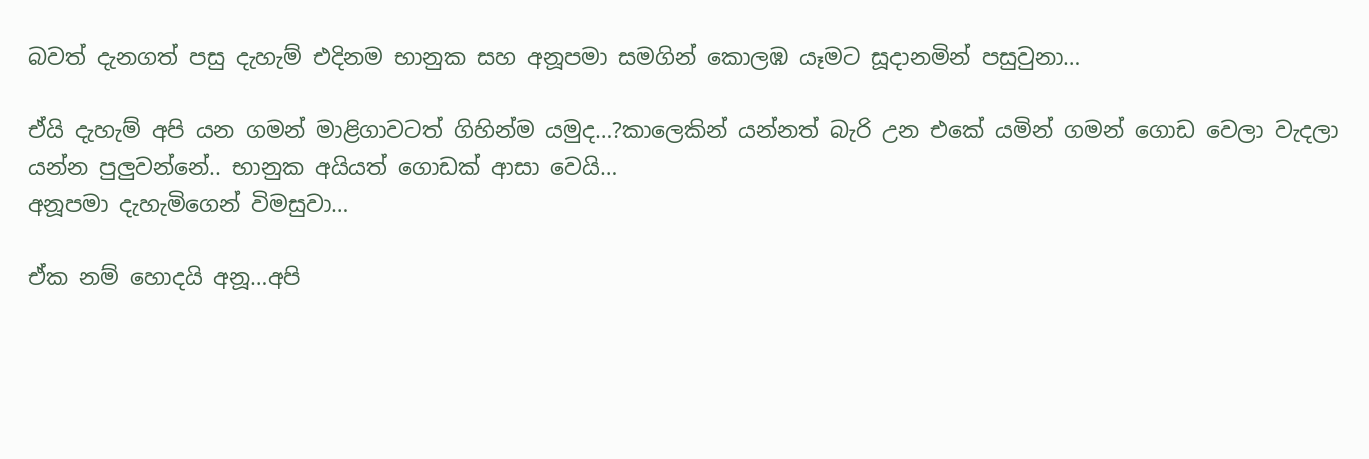බවත් දැනගත් පසු දැහැම් එදිනම භානුක සහ අනූපමා සමගින් කොලඹ යෑමට සූදානමින් පසුවුනා…

ඒයි දැහැම් අපි යන ගමන් මාළිගාවටත් ගිහින්ම යමුද…?කාලෙකින් යන්නත් බැරි උන එකේ යමින් ගමන් ගොඩ වෙලා වැදලා යන්න පුලුවන්නේ.. භානුක අයියත් ගොඩක් ආසා වෙයි…
අනූපමා දැහැමිගෙන් විමසුවා…

ඒක නම් හොදයි අනූ…අපි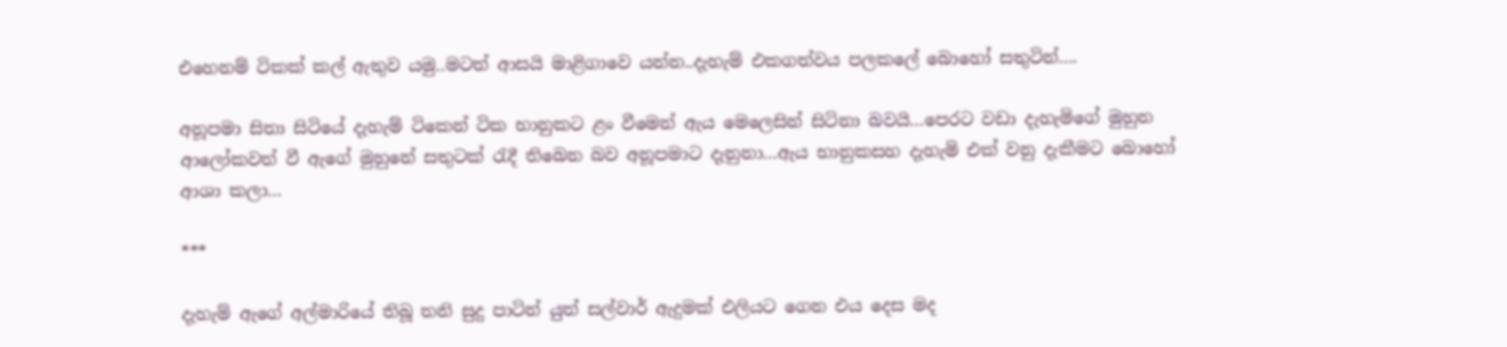එහෙනම් ටිකක් කල් ඇතුව යමු..මටත් ආසයි මාළිගාවෙ යන්න..දැහැම් එකගත්වය පලකලේ බොහෝ සතුටින්….

අනූපමා සිතා සිටියේ දැහැම් ටිකෙන් ටික භානුකට ළං වීමෙන් ඇය මෙලෙසින් සිටිනා බවයි…පෙරට වඩා දැහැමිගේ මුහුන ආලෝකවත් වී ඇගේ මුහුනේ සතුටක් රැදී තිබෙන බව අනූපමාට දැනුනා…ඇය භානුකසහ දැහැමි එක් වනු දැකීමට බොහෝ ආශා කලා…

***

දැහැම් ඇගේ අල්මාරියේ තිබූ තනි සුදු පාටින් යුත් සල්වාර් ඇදුමක් එලියට ගෙන එය දෙස මද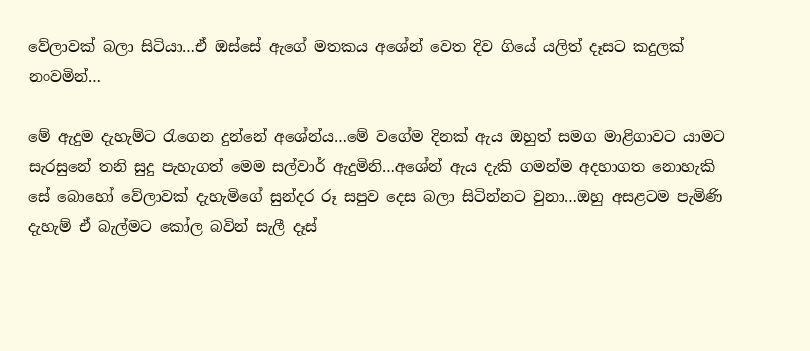වේලාවක් බලා සිටියා…ඒ ඔස්සේ ඇගේ මතකය අශේන් වෙත දිව ගියේ යලිත් දෑසට කදුලක් නංවමින්…

මේ ඇදුම දැහැම්ට රැගෙන දුන්නේ අශේන්ය…මේ වගේම දිනක් ඇය ඔහුත් සමග මාළිගාවට යාමට සැරසුනේ තනි සුදු පැහැගත් මෙම සල්වාර් ඇදුමිනි…අශේන් ඇය දැකි ගමන්ම අදහාගත නොහැකි සේ බොහෝ වේලාවක් දැහැමිගේ සුන්දර රූ සපුව දෙස බලා සිටින්නට වුනා…ඔහු අසළටම පැමිණි දැහැම් ඒ බැල්මට කෝල බවින් සැලී දෑස්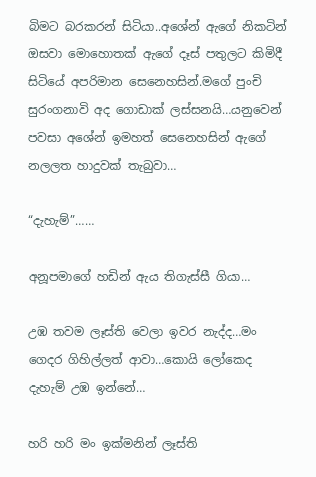බිමට බරකරන් සිටියා..අශේන් ඇගේ නිකටින් ඔසවා මොහොතක් ඇගේ දෑස් පතුලට කිමිදී සිටියේ අපරිමාන සෙනෙහසින්.මගේ පුංචි සුරංගනාවි අද ගොඩාක් ලස්සනයි…යනුවෙන් පවසා අශේන් ඉමහත් සෙනෙහසින් ඇගේ නලලත හාදුවක් තැබුවා…

“දැහැම්”……

අනූපමාගේ හඩින් ඇය තිගැස්සී ගියා…

උඹ තවම ලෑස්ති වෙලා ඉවර නැද්ද…මං ගෙදර ගිහිල්ලත් ආවා…කොයි ලෝකෙද දැහැම් උඹ ඉන්නේ…

හරි හරි මං ඉක්මනින් ලෑස්ති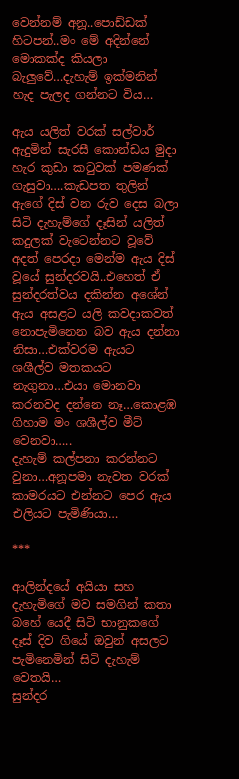වෙන්නම් අනූ..පොඩ්ඩක් හිටපන්..මං මේ අදින්නේ මොකක්ද කියලා බැලුවේ…දැහැම් ඉක්මනින් හැද පැලද ගන්නට විය…

ඇය යලිත් වරක් සල්වාර් ඇදුමින් සැරසී කොන්ඩය මුදා හැර කුඩා කටුවක් පමණක් ගැසුවා….කැඩපත තුලින් ඇගේ දිස් වන රුව දෙස බලා සිටි දැහැම්ගේ දෑසින් යලිත් කදුලක් වැටෙන්නට වූවේ අදත් පෙරදා මෙන්ම ඇය දිස් වූයේ සුන්දරවයි..එහෙත් ඒ සුන්දරත්වය දකින්න අශේන් ඇය අසළට යලි කවදාකවත් නොපැමිනෙන බව ඇය දන්නා නිසා…එක්වරම ඇයට ශශීල්ව මතකයට නැගුනා…එයා මොනවා කරනවද දන්නෙ නෑ…කොළඹ ගිහාම මං ශශීල්ව මීට් වෙනවා…..
දැහැම් කල්පනා කරන්නට වුනා…අනූපමා නැවත වරක් කාමරයට එන්නට පෙර ඇය එලියට පැමිණියා…

***

ආලින්දයේ අයියා සහ දැහැමිගේ මව සමගින් කතා බහේ යෙදී සිටි භානුකගේ දෑස් දිව ගියේ ඔවුන් අසලට පැමිනෙමින් සිටි දැහැම් වෙතයි…
සුන්දර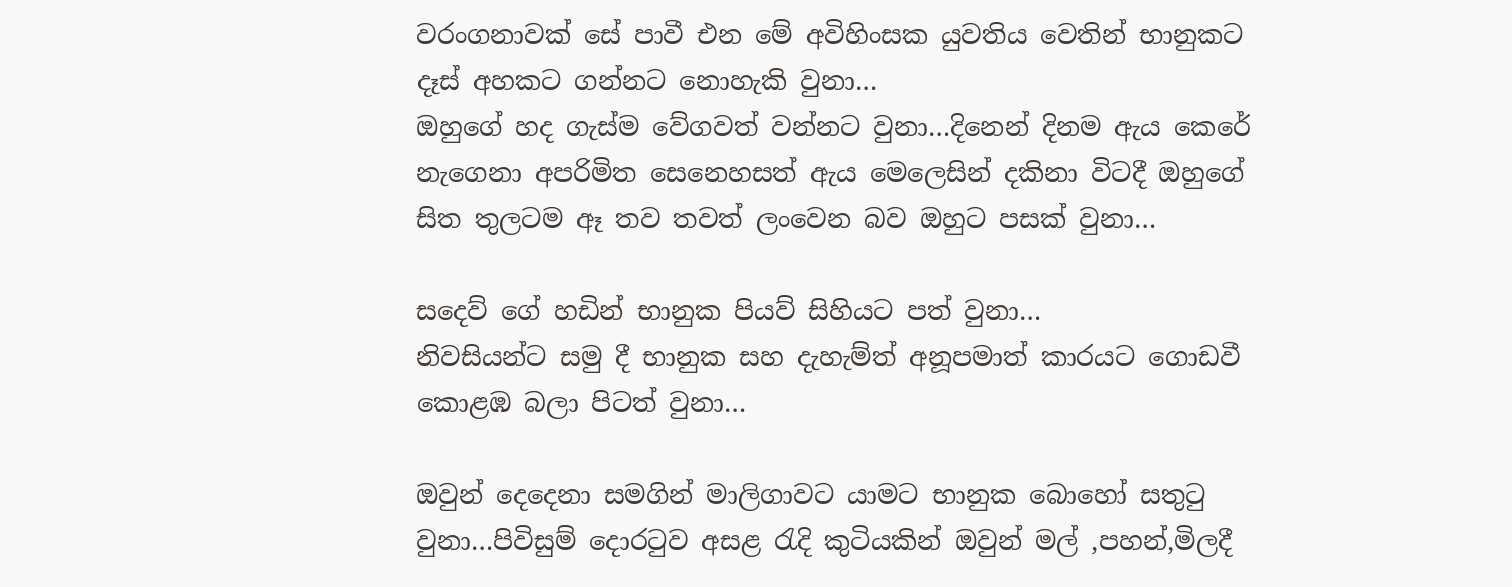වරංගනාවක් සේ පාවී එන මේ අවිහිංසක යුවතිය වෙතින් භානුකට දෑස් අහකට ගන්නට නොහැකි වුනා…
ඔහුගේ හද ගැස්ම වේගවත් වන්නට වුනා…දිනෙන් දිනම ඇය කෙරේ නැගෙනා අපරිමිත සෙනෙහසත් ඇය මෙලෙසින් දකිනා විටදී ඔහුගේ සිත තුලටම ඈ තව තවත් ලංවෙන බව ඔහුට පසක් වුනා…

සදෙව් ගේ හඩින් භානුක පියව් සිහියට පත් වුනා…
නිවසියන්‍ට සමු දී භානුක සහ දැහැම්ත් අනූපමාත් කාරයට ගොඩවී කොළඹ බලා පිටත් වුනා…

ඔවුන් දෙදෙනා සමගින් මාලිගාවට යාමට භානුක බොහෝ සතුටු වුනා…පිවිසුම් දොරටුව අසළ රැදි කුටියකින් ඔවුන් මල් ,පහන්,මිලදී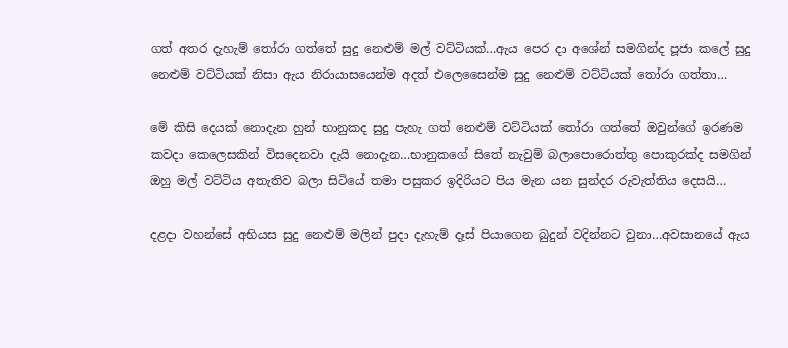ගත් අතර දැහැම් තෝරා ගත්තේ සුදු නෙළුම් මල් වට්ටියක්…ඇය පෙර දා අශේන් සමගින්ද පූජා කලේ සුදු නෙළුම් වට්ටියක් නිසා ඇය නිරායාසයෙන්ම අදත් එලෙසෛන්ම සුදු නෙළුම් වට්ටියක් තෝරා ගත්තා…

මේ කිසි දෙයක් නොදැන හුන් භානුකද සුදු පැහැ ගත් නෙළුම් වට්ටියක් තෝරා ගත්තේ ඔවුන්ගේ ඉරණම කවදා කෙලෙසකින් විසදෙනවා දැයි නොදැන…භානුකගේ සිතේ නැවුම් බලාපොරොත්තු පොකුරක්ද සමගින් ඔහු මල් වට්ටිය අතැතිව බලා සිටියේ තමා පසුකර ඉදිරියට පිය මැන යන සුන්දර රුවැත්තිය දෙසයි…

දළදා වහන්සේ අභියස සුදු නෙළුම් මලින් පුදා දැහැම් දෑස් පියාගෙන බුදුන් වදින්නට වුනා…අවසානයේ ඇය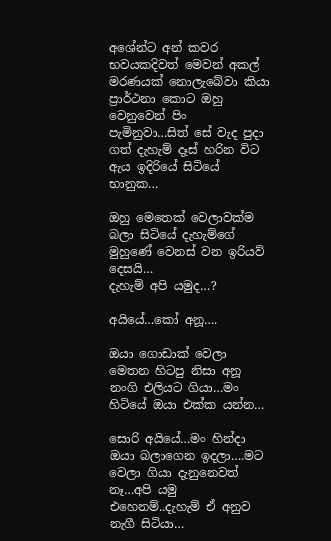අශේන්ට අන් කවර භවයකදිවත් මෙවන් අකල් මරණයක් නොලැබේවා කියා ප්‍රාර්ථනා කොට ඔහු වෙනුවෙන් පිං පැමිනුවා…සිත් සේ වැද පුදා ගත් දැහැම් දෑස් හරින විට ඇය ඉදිරියේ සිටියේ භානුක…

ඔහු මෙතෙක් වෙලාවක්ම බලා සිටියේ දැහැම්ගේ මුහුණේ වෙනස් වන ඉරියව් දෙසයි…
දැහැම් අපි යමුද…?

අයියේ…කෝ අනූ….

ඔයා ගොඩාක් වෙලා මෙතන හිටපු නිසා අනූ නංගි එලියට ගියා…මං හිටියේ ඔයා එක්ක යන්න…

සොරි අයියේ…මං හින්දා ඔයා බලාගෙන ඉදලා….මට වෙලා ගියා දැනුනෙවත් නෑ…අපි යමු එහෙනම්..දැහැම් ඒ අනුව නැගී සිටියා…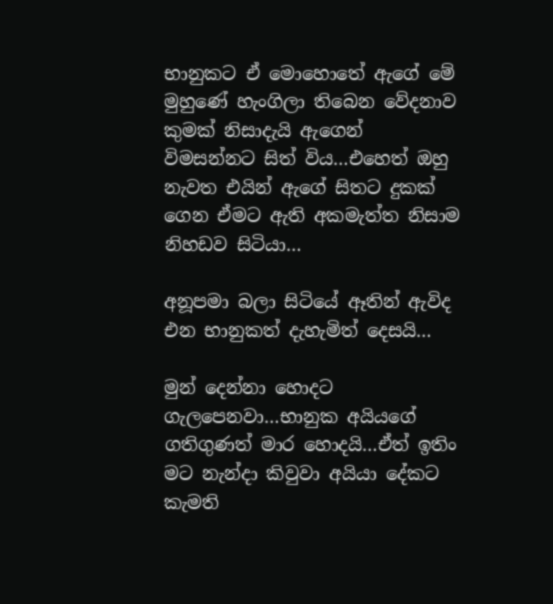භානුකට ඒ මොහොතේ ඇගේ මේ මුහුණේ හැංගිලා තිබෙන වේදනාව කුමක් නිසාදැයි ඇගෙන් විමසන්නට සිත් විය…එහෙත් ඔහු නැවත එයින් ඇගේ සිතට දුකක් ගෙන ඒමට ඇති අකමැත්ත නිසාම නිහඩව සිටියා…

අනූපමා බලා සිටියේ ඈතින් ඇවිද එන භානුකත් දැහැමිත් දෙසයි…

මුන් දෙන්නා හොදට ගැලපෙනවා…භානුක අයියගේ ගතිගුණත් මාර හොදයි…ඒත් ඉතිං මට නැන්දා කිවුවා අයියා දේකට කැමති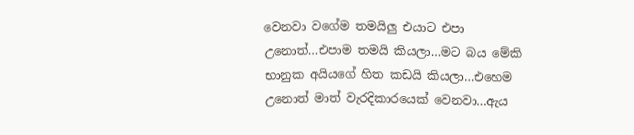වෙනවා වගේම තමයිලු එයාට එපා උනොත්…එපාම තමයි කියලා…මට බය මේකි භානුක අයියගේ හිත කඩයි කියලා…එහෙම උනොත් මාත් වැරදිකාරයෙක් වෙනවා…ඇය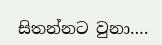සිතන්නට වුනා….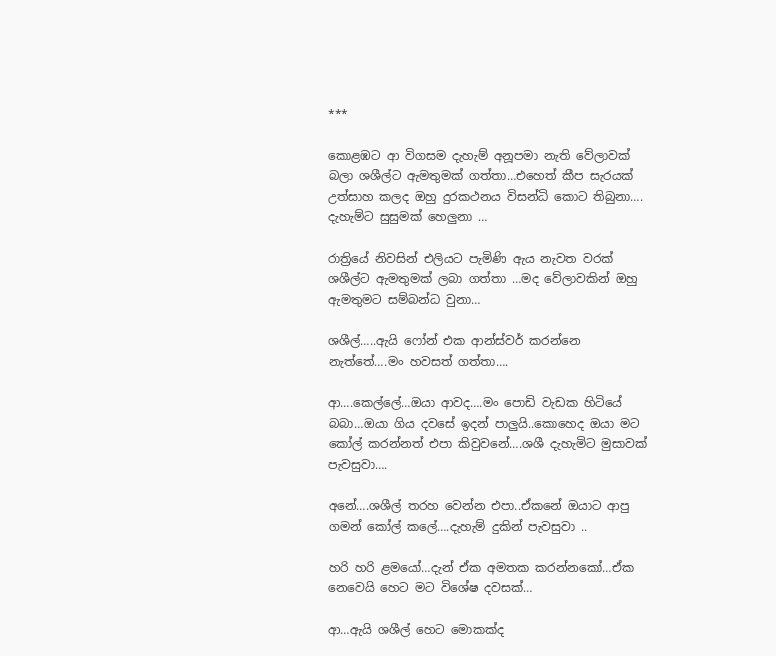***

කොළඹට ආ විගසම දැහැම් අනූපමා නැති වේලාවක් බලා ශශීල්ට ඇමතුමක් ගත්තා…එහෙත් කීප සැරයක් උත්සාහ කලද ඔහු දුරකථනය විසන්ධි කොට තිබුනා….
දැහැම්ට සුසුමක් හෙලුනා …

රාත්‍රියේ නිවසින් එලියට පැමිණි ඇය නැවත වරක් ශශීල්ට ඇමතුමක් ලබා ගත්තා …මද වේලාවකින් ඔහු ඇමතුමට සම්බන්ධ වුනා…

ශශීල්…..ඇයි ෆෝන් එක ආන්ස්වර් කරන්නෙ නැත්තේ….මං හවසත් ගත්තා….

ආ….කෙල්ලේ…ඔයා ආවද….මං පොඩි වැඩක හිටියේ බබා…ඔයා ගිය දවසේ ඉදන් පාලුයි..කොහෙද ඔයා මට කෝල් කරන්නත් එපා කිවුවනේ….ශශී දැහැමිට මුසාවක් පැවසුවා….

අනේ….ශශීල් තරහ වෙන්න එපා..ඒකනේ ඔයාට ආපු ගමන් කෝල් කලේ….දැහැම් දුකින් පැවසුවා ..

හරි හරි ළමයෝ…දැන් ඒක අමතක කරන්නකෝ…ඒක නෙවෙයි හෙට මට විශේෂ දවසක්…

ආ…ඇයි ශශීල් හෙට මොකක්ද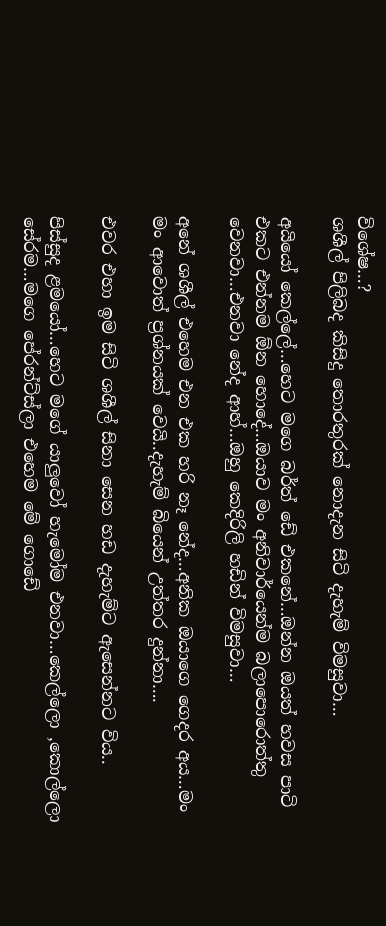විශේෂ…?
ශශීල් පිලිබද කිසිදු තොරතුරක් නොදැන සිටි දැහැම් විමසුවා…

අයියෝ කෙල්ලේ…හෙට මගෙ බර්ත් ඩේ එකනේ…ඔන්න ඔයත් හවස පාටි එකට එන්නම ඕන හොදේ…ඔයාව මං අනිවාර්යෙන්ම බලාපොරොත්තු වෙනවා…එනවා නේද ආහ්…ඔහු කෙදිරිලි හඩින් විමසුවා…

අනේ ශශීල් එහෙම එන එක හරි නෑ නේද…අනික ඔයාගෙ ගෙදර අය…මං මං ආවොත් ප්‍රශ්නයක් වෙයි..දැහැම් බියෙන් උත්තර දුන්නා….

එවර එහා ඉම සිටි ශශීල් සිනා සෙන හඩ දැහැම්ට ඇසෙන්නට විය..

පිස්සුද ළමයෝ…හෙට මගේ යාලුවෝ හැමෝම එනවා…කෙල්ලො ,කොල්ලො සේරම…මගෙ පේරන්ට්ස්ලා එහෙම මේ ගොඩේ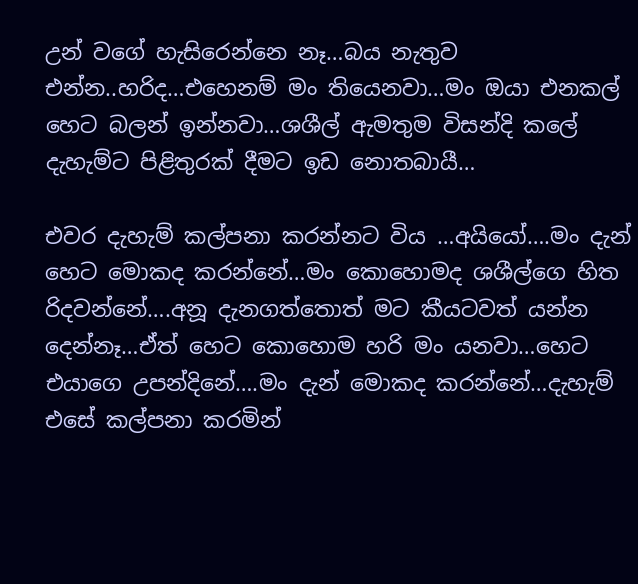උන් වගේ හැසිරෙන්නෙ නෑ…බය නැතුව එන්න..හරිද…එහෙනම් මං තියෙනවා…මං ඔයා එනකල් හෙට බලන් ඉන්නවා…ශශීල් ඇමතුම විසන්දි කලේ දැහැම්ට පිළිතුරක් දීමට ඉඩ නොතබායී…

එවර දැහැම් කල්පනා කරන්නට විය …අයියෝ….මං දැන් හෙට මොකද කරන්නේ…මං කොහොමද ශශීල්ගෙ හිත රිදවන්නේ….අනූ දැනගත්තොත් මට කීයටවත් යන්න දෙන්නෑ…ඒත් හෙට කොහොම හරි මං යනවා…හෙට එයාගෙ උපන්දිනේ….මං දැන් මොකද කරන්නේ…දැහැම් එසේ කල්පනා කරමින්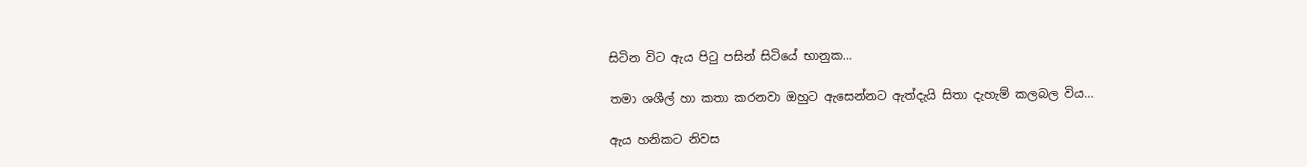සිටින විට ඇය පිටු පසින් සිටියේ භානුක…

තමා ශශීල් හා කතා කරනවා ඔහුට ඇසෙන්නට ඇත්දැයි සිතා දැහැම් කලබල විය…

ඇය හනිකට නිවස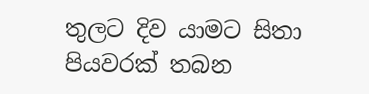තුලට දිව යාමට සිතා පියවරක් තබන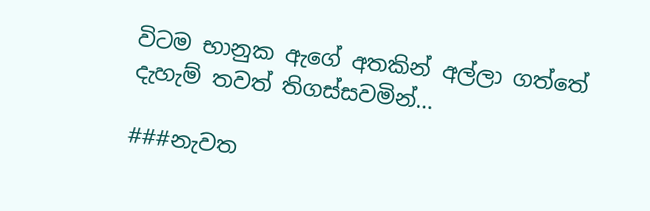විටම භානුක ඇගේ අතකින් අල්ලා ගත්තේ දැහැම් තවත් තිගස්සවමින්…

###නැවත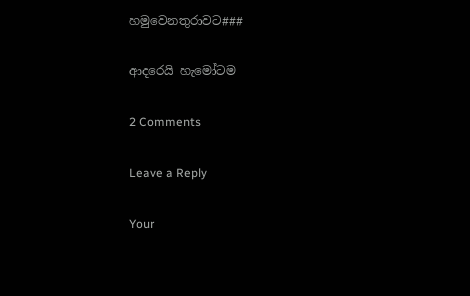හමුවෙනතුරාවට###

ආදරෙයි හැමෝටම

2 Comments

Leave a Reply

Your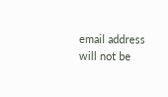email address will not be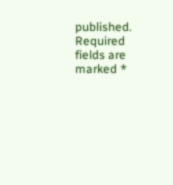published. Required fields are marked *